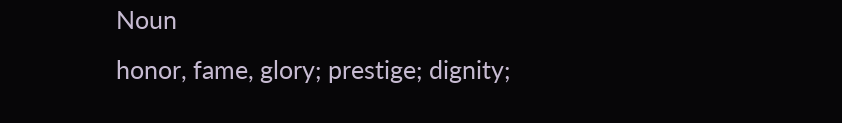Noun
honor, fame, glory; prestige; dignity;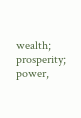wealth; prosperity; power,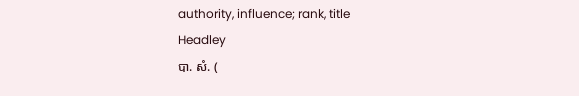authority, influence; rank, title
Headley
បា. សំ. (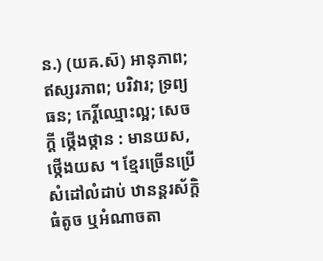ន.) (យឝ.ស៑) អានុភាព; ឥស្សរភាព; បរិវារ; ទ្រព្យធន; កេរ្តិ៍ឈ្មោះល្អ; សេចក្ដី ថ្កើងថ្កាន : មានយស, ថ្កើងយស ។ ខ្មែរច្រើនប្រើសំដៅលំដាប់ ឋានន្តរស័ក្តិធំតូច ឬអំណាចតា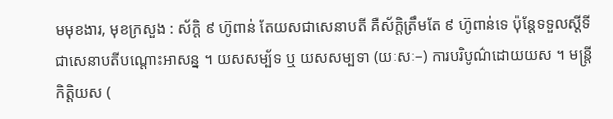មមុខងារ, មុខក្រសួង : ស័ក្តិ ៩ ហ៊ូពាន់ តែយសជាសេនាបតី គឺស័ក្តិត្រឹមតែ ៩ ហ៊ូពាន់ទេ ប៉ុន្តែទទួលស្តីទីជាសេនាបតីបណ្តោះអាសន្ន ។ យសសម្ប័ទ ឬ យសសម្បទា (យៈសៈ–) ការបរិបូណ៌ដោយយស ។ មន្ត្រីកិត្តិយស (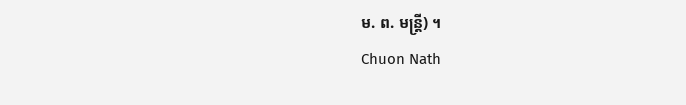ម. ព. មន្ត្រី) ។
Chuon Nath